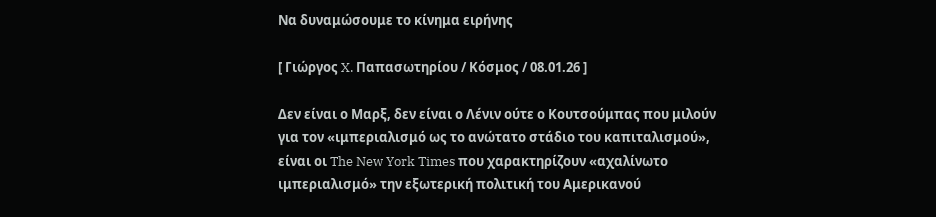Να δυναμώσουμε το κίνημα ειρήνης

[ Γιώργος X. Παπασωτηρίου / Κόσμος / 08.01.26 ]

Δεν είναι ο Μαρξ, δεν είναι ο Λένιν ούτε ο Κουτσούμπας που μιλούν για τον «ιμπεριαλισμό ως το ανώτατο στάδιο του καπιταλισμού», είναι οι The New York Times που χαρακτηρίζουν «αχαλίνωτο ιμπεριαλισμό» την εξωτερική πολιτική του Αμερικανού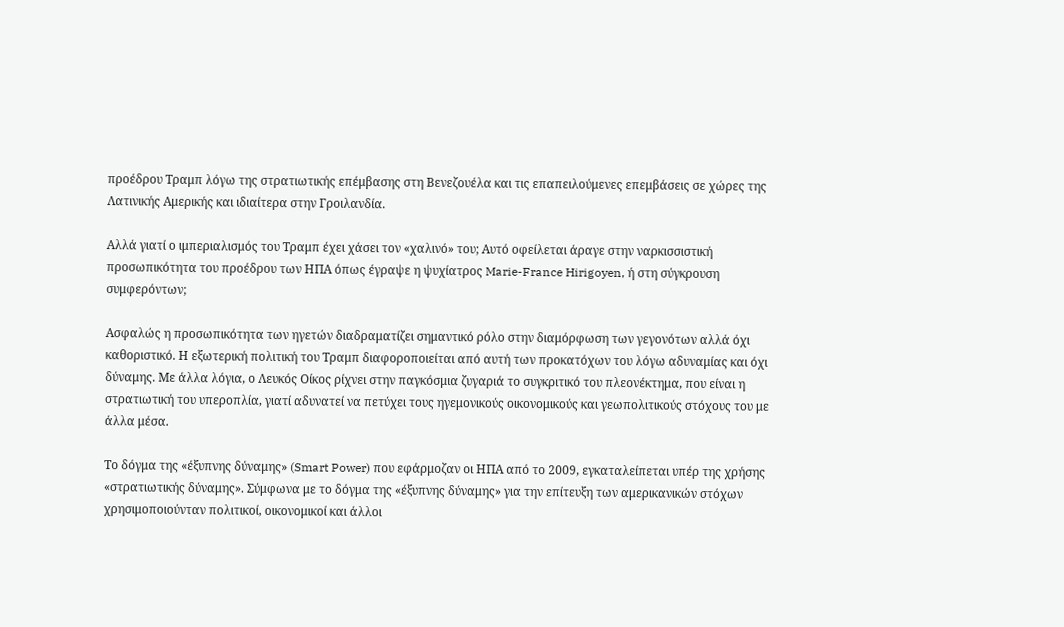προέδρου Τραμπ λόγω της στρατιωτικής επέμβασης στη Βενεζουέλα και τις επαπειλούμενες επεμβάσεις σε χώρες της Λατινικής Αμερικής και ιδιαίτερα στην Γροιλανδία.

Αλλά γιατί ο ιμπεριαλισμός του Τραμπ έχει χάσει τον «χαλινό» του; Αυτό οφείλεται άραγε στην ναρκισσιστική προσωπικότητα του προέδρου των ΗΠΑ όπως έγραψε η ψυχίατρος Marie-France Hirigoyen, ή στη σύγκρουση συμφερόντων;

Ασφαλώς η προσωπικότητα των ηγετών διαδραματίζει σημαντικό ρόλο στην διαμόρφωση των γεγονότων αλλά όχι καθοριστικό. Η εξωτερική πολιτική του Τραμπ διαφοροποιείται από αυτή των προκατόχων του λόγω αδυναμίας και όχι δύναμης. Με άλλα λόγια, ο Λευκός Οίκος ρίχνει στην παγκόσμια ζυγαριά το συγκριτικό του πλεονέκτημα, που είναι η στρατιωτική του υπεροπλία, γιατί αδυνατεί να πετύχει τους ηγεμονικούς οικονομικούς και γεωπολιτικούς στόχους του με άλλα μέσα.

Το δόγμα της «έξυπνης δύναμης» (Smart Power) που εφάρμοζαν οι ΗΠΑ από το 2009, εγκαταλείπεται υπέρ της χρήσης «στρατιωτικής δύναμης». Σύμφωνα με το δόγμα της «έξυπνης δύναμης» για την επίτευξη των αμερικανικών στόχων χρησιμοποιούνταν πολιτικοί, οικονομικοί και άλλοι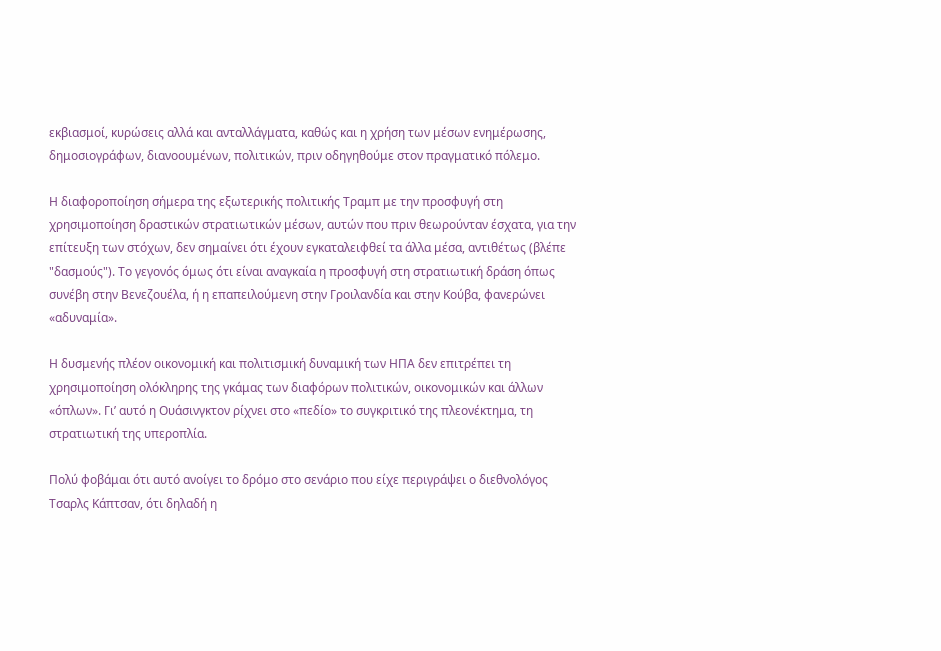εκβιασμοί, κυρώσεις αλλά και ανταλλάγματα, καθώς και η χρήση των μέσων ενημέρωσης, δημοσιογράφων, διανοουμένων, πολιτικών, πριν οδηγηθούμε στον πραγματικό πόλεμο.

Η διαφοροποίηση σήμερα της εξωτερικής πολιτικής Τραμπ με την προσφυγή στη χρησιμοποίηση δραστικών στρατιωτικών μέσων, αυτών που πριν θεωρούνταν έσχατα, για την επίτευξη των στόχων, δεν σημαίνει ότι έχουν εγκαταλειφθεί τα άλλα μέσα, αντιθέτως (βλέπε "δασμούς"). Το γεγονός όμως ότι είναι αναγκαία η προσφυγή στη στρατιωτική δράση όπως συνέβη στην Βενεζουέλα, ή η επαπειλούμενη στην Γροιλανδία και στην Κούβα, φανερώνει «αδυναμία».

Η δυσμενής πλέον οικονομική και πολιτισμική δυναμική των ΗΠΑ δεν επιτρέπει τη χρησιμοποίηση ολόκληρης της γκάμας των διαφόρων πολιτικών, οικονομικών και άλλων «όπλων». Γι’ αυτό η Ουάσινγκτον ρίχνει στο «πεδίο» το συγκριτικό της πλεονέκτημα, τη στρατιωτική της υπεροπλία.

Πολύ φοβάμαι ότι αυτό ανοίγει το δρόμο στο σενάριο που είχε περιγράψει ο διεθνολόγος Τσαρλς Κάπτσαν, ότι δηλαδή η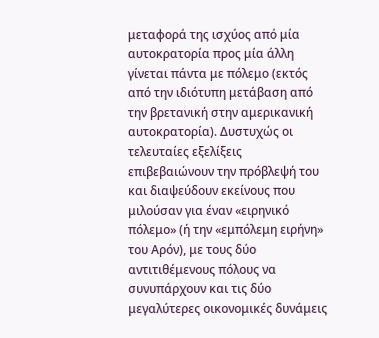μεταφορά της ισχύος από μία αυτοκρατορία προς μία άλλη γίνεται πάντα με πόλεμο (εκτός από την ιδιότυπη μετάβαση από την βρετανική στην αμερικανική αυτοκρατορία). Δυστυχώς οι τελευταίες εξελίξεις επιβεβαιώνουν την πρόβλεψή του και διαψεύδουν εκείνους που μιλούσαν για έναν «ειρηνικό πόλεμο» (ή την «εμπόλεμη ειρήνη» του Αρόν), με τους δύο αντιτιθέμενους πόλους να συνυπάρχουν και τις δύο μεγαλύτερες οικονομικές δυνάμεις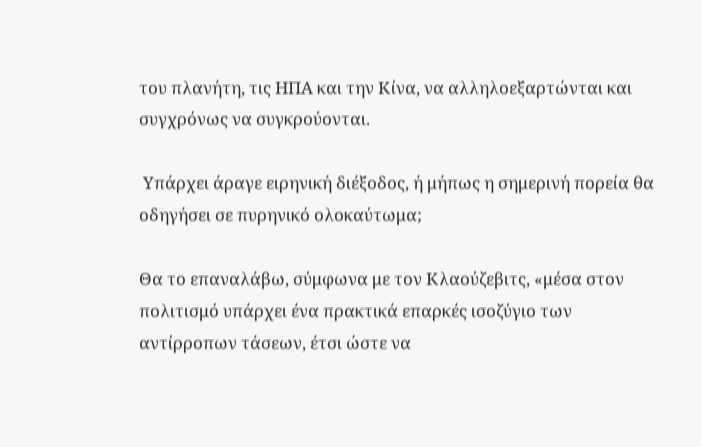του πλανήτη, τις ΗΠΑ και την Κίνα, να αλληλοεξαρτώνται και συγχρόνως να συγκρούονται.

 Υπάρχει άραγε ειρηνική διέξοδος, ή μήπως η σημερινή πορεία θα οδηγήσει σε πυρηνικό ολοκαύτωμα;

Θα το επαναλάβω, σύμφωνα με τον Κλαούζεβιτς, «μέσα στον πολιτισμό υπάρχει ένα πρακτικά επαρκές ισοζύγιο των αντίρροπων τάσεων, έτσι ώστε να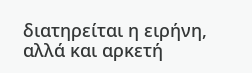διατηρείται η ειρήνη, αλλά και αρκετή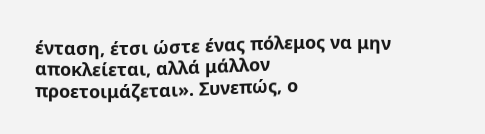ένταση, έτσι ώστε ένας πόλεμος να μην αποκλείεται, αλλά μάλλον προετοιμάζεται». Συνεπώς, ο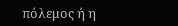πόλεμος ή η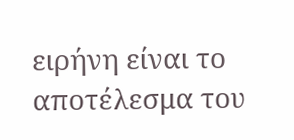ειρήνη είναι το αποτέλεσμα του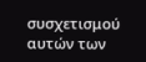συσχετισμού αυτών των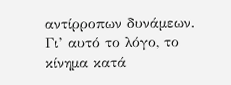αντίρροπων δυνάμεων.  Γι’ αυτό το λόγο, το κίνημα κατά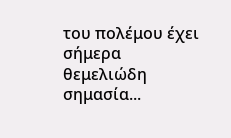του πολέμου έχει σήμερα θεμελιώδη σημασία...